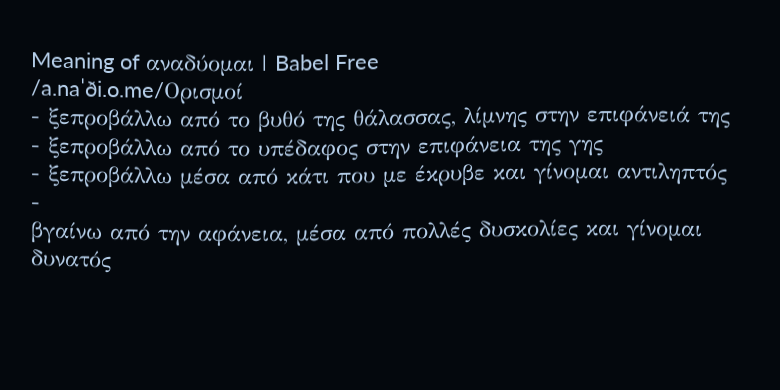Meaning of αναδύομαι | Babel Free
/a.naˈði.o.me/Ορισμοί
- ξεπροβάλλω από το βυθό της θάλασσας, λίμνης στην επιφάνειά της
- ξεπροβάλλω από το υπέδαφος στην επιφάνεια της γης
- ξεπροβάλλω μέσα από κάτι που με έκρυβε και γίνομαι αντιληπτός
-
βγαίνω από την αφάνεια, μέσα από πολλές δυσκολίες και γίνομαι δυνατός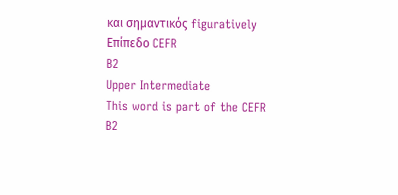και σημαντικός figuratively
Επίπεδο CEFR
B2
Upper Intermediate
This word is part of the CEFR B2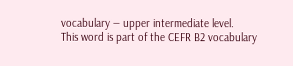vocabulary — upper intermediate level.
This word is part of the CEFR B2 vocabulary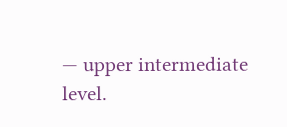— upper intermediate level.